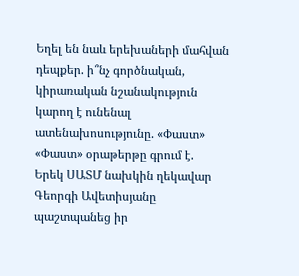Եղել են նաև երեխաների մահվան դեպքեր. ի՞նչ գործնական, կիրառական նշանակություն կարող է ունենալ ատենախոսությունը. «Փաստ»
«Փաստ» օրաթերթը գրում է.
Երեկ ՍԱՏՄ նախկին ղեկավար Գեորգի Ավետիսյանը պաշտպանեց իր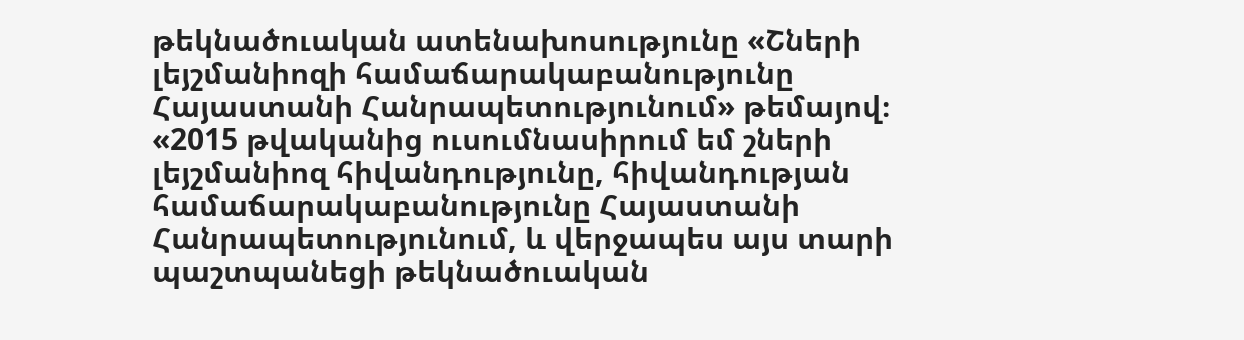թեկնածուական ատենախոսությունը «Շների լեյշմանիոզի համաճարակաբանությունը Հայաստանի Հանրապետությունում» թեմայով։ «2015 թվականից ուսումնասիրում եմ շների լեյշմանիոզ հիվանդությունը, հիվանդության համաճարակաբանությունը Հայաստանի Հանրապետությունում, և վերջապես այս տարի պաշտպանեցի թեկնածուական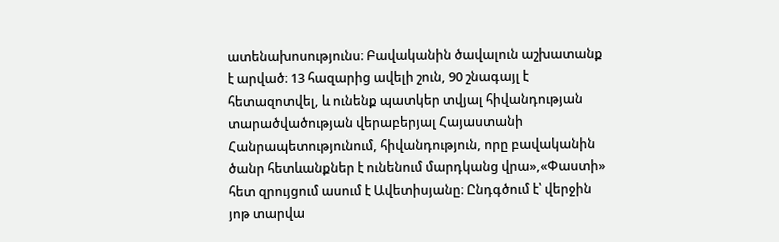ատենախոսությունս։ Բավականին ծավալուն աշխատանք է արված։ 13 հազարից ավելի շուն, 90 շնագայլ է հետազոտվել, և ունենք պատկեր տվյալ հիվանդության տարածվածության վերաբերյալ Հայաստանի Հանրապետությունում, հիվանդություն, որը բավականին ծանր հետևանքներ է ունենում մարդկանց վրա»,«Փաստի» հետ զրույցում ասում է Ավետիսյանը։ Ընդգծում է՝ վերջին յոթ տարվա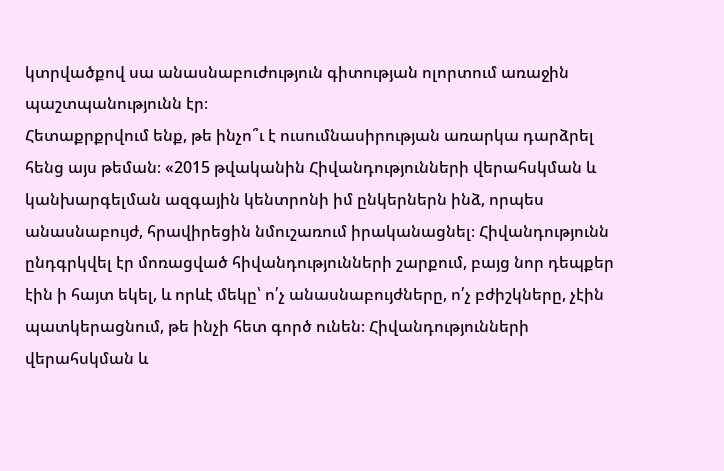կտրվածքով սա անասնաբուժություն գիտության ոլորտում առաջին պաշտպանությունն էր։
Հետաքրքրվում ենք, թե ինչո՞ւ է ուսումնասիրության առարկա դարձրել հենց այս թեման։ «2015 թվականին Հիվանդությունների վերահսկման և կանխարգելման ազգային կենտրոնի իմ ընկերներն ինձ, որպես անասնաբույժ, հրավիրեցին նմուշառում իրականացնել։ Հիվանդությունն ընդգրկվել էր մոռացված հիվանդությունների շարքում, բայց նոր դեպքեր էին ի հայտ եկել, և որևէ մեկը՝ ո՛չ անասնաբույժները, ո՛չ բժիշկները, չէին պատկերացնում, թե ինչի հետ գործ ունեն։ Հիվանդությունների վերահսկման և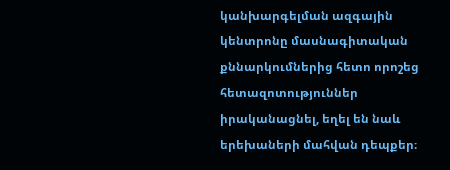կանխարգելման ազգային կենտրոնը մասնագիտական քննարկումներից հետո որոշեց հետազոտություններ իրականացնել, եղել են նաև երեխաների մահվան դեպքեր։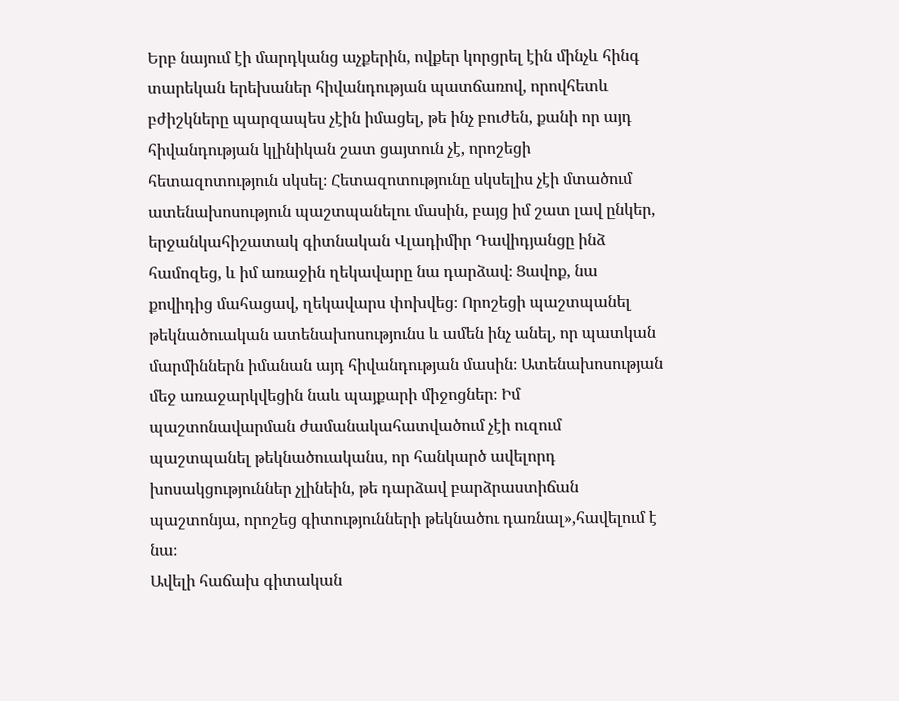Երբ նայում էի մարդկանց աչքերին, ովքեր կորցրել էին մինչև հինգ տարեկան երեխաներ հիվանդության պատճառով, որովհետև բժիշկները պարզապես չէին իմացել, թե ինչ բուժեն, քանի որ այդ հիվանդության կլինիկան շատ ցայտուն չէ, որոշեցի հետազոտություն սկսել։ Հետազոտությունը սկսելիս չէի մտածում ատենախոսություն պաշտպանելու մասին, բայց իմ շատ լավ ընկեր, երջանկահիշատակ գիտնական Վլադիմիր Դավիդյանցը ինձ համոզեց, և իմ առաջին ղեկավարը նա դարձավ։ Ցավոք, նա քովիդից մահացավ, ղեկավարս փոխվեց։ Որոշեցի պաշտպանել թեկնածուական ատենախոսությունս և ամեն ինչ անել, որ պատկան մարմիններն իմանան այդ հիվանդության մասին։ Ատենախոսության մեջ առաջարկվեցին նաև պայքարի միջոցներ։ Իմ պաշտոնավարման ժամանակահատվածում չէի ուզում պաշտպանել թեկնածուականս, որ հանկարծ ավելորդ խոսակցություններ չլինեին, թե դարձավ բարձրաստիճան պաշտոնյա, որոշեց գիտությունների թեկնածու դառնալ»,հավելում է նա։
Ավելի հաճախ գիտական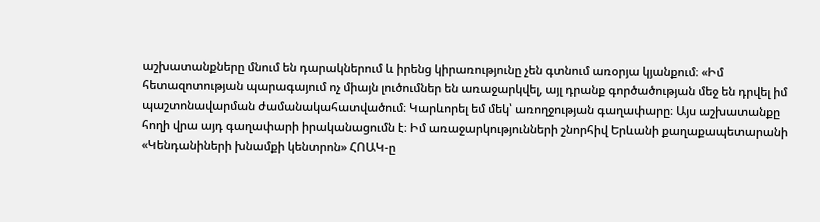աշխատանքները մնում են դարակներում և իրենց կիրառությունը չեն գտնում առօրյա կյանքում։ «Իմ հետազոտության պարագայում ոչ միայն լուծումներ են առաջարկվել, այլ դրանք գործածության մեջ են դրվել իմ պաշտոնավարման ժամանակահատվածում։ Կարևորել եմ մեկ՝ առողջության գաղափարը։ Այս աշխատանքը հողի վրա այդ գաղափարի իրականացումն է։ Իմ առաջարկությունների շնորհիվ Երևանի քաղաքապետարանի «Կենդանիների խնամքի կենտրոն» ՀՈԱԿ-ը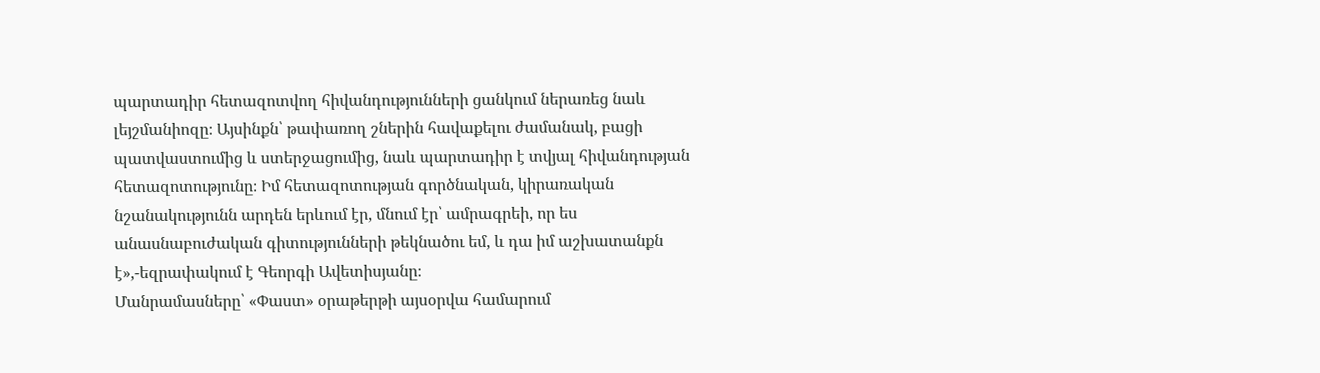պարտադիր հետազոտվող հիվանդությունների ցանկում ներառեց նաև լեյշմանիոզը։ Այսինքն՝ թափառող շներին հավաքելու ժամանակ, բացի պատվաստումից և ստերջացումից, նաև պարտադիր է տվյալ հիվանդության հետազոտությունը։ Իմ հետազոտության գործնական, կիրառական նշանակությունն արդեն երևում էր, մնում էր՝ ամրագրեի, որ ես անասնաբուժական գիտությունների թեկնածու եմ, և դա իմ աշխատանքն է»,-եզրափակում է Գեորգի Ավետիսյանը։
Մանրամասները՝ «Փաստ» օրաթերթի այսօրվա համարում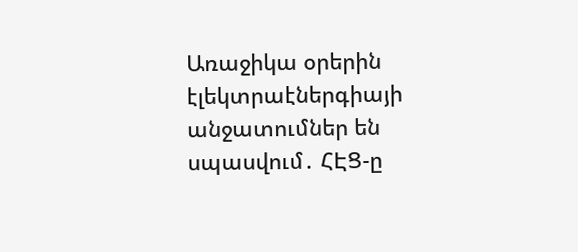Առաջիկա օրերին էլեկտրաէներգիայի անջատումներ են սպասվում․ ՀԷՑ-ը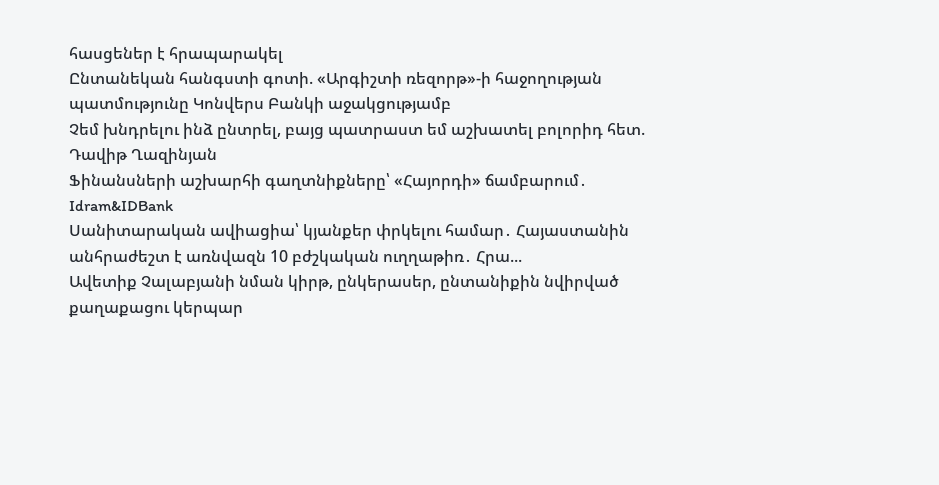հասցեներ է հրապարակել
Ընտանեկան հանգստի գոտի. «Արգիշտի ռեզորթ»-ի հաջողության պատմությունը Կոնվերս Բանկի աջակցությամբ
Չեմ խնդրելու ինձ ընտրել, բայց պատրաստ եմ աշխատել բոլորիդ հետ. Դավիթ Ղազինյան
Ֆինանսների աշխարհի գաղտնիքները՝ «Հայորդի» ճամբարում․ Idram&IDBank
Սանիտարական ավիացիա՝ կյանքեր փրկելու համար․ Հայաստանին անհրաժեշտ է առնվազն 10 բժշկական ուղղաթիռ․ Հրա...
Ավետիք Չալաբյանի նման կիրթ, ընկերասեր, ընտանիքին նվիրված քաղաքացու կերպար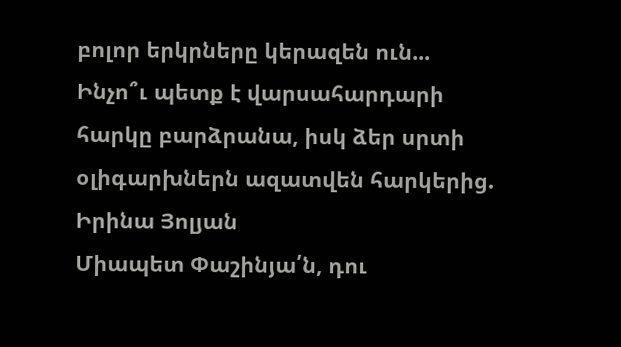բոլոր երկրները կերազեն ուն...
Ինչո՞ւ պետք է վարսահարդարի հարկը բարձրանա, իսկ ձեր սրտի օլիգարխներն ազատվեն հարկերից. Իրինա Յոլյան
Միապետ Փաշինյա՛ն, դու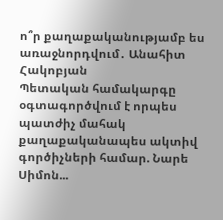ո՞ր քաղաքականությամբ ես առաջնորդվում․ Անահիտ Հակոբյան
Պետական համակարգը օգտագործվում է որպես պատժիչ մահակ քաղաքականապես ակտիվ գործիչների համար. Նարե Սիմոն...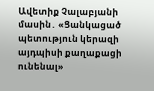Ավետիք Չալաբյանի մասին․ «Ցանկացած պետություն կերազի այդպիսի քաղաքացի ունենալ»